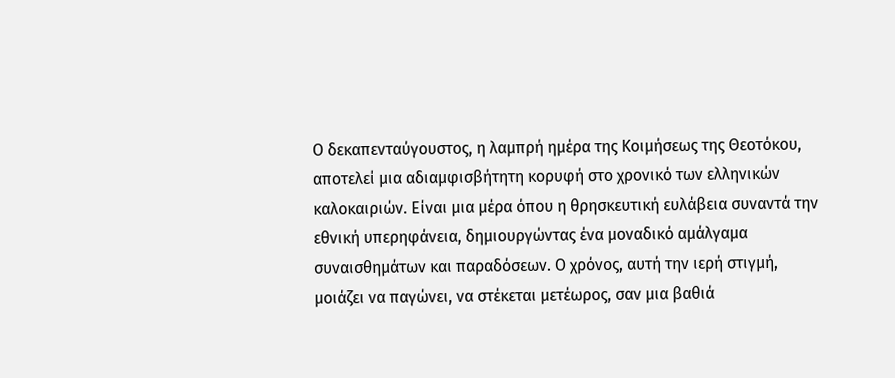Ο δεκαπενταύγουστος, η λαμπρή ημέρα της Κοιμήσεως της Θεοτόκου, αποτελεί μια αδιαμφισβήτητη κορυφή στο χρονικό των ελληνικών καλοκαιριών. Είναι μια μέρα όπου η θρησκευτική ευλάβεια συναντά την εθνική υπερηφάνεια, δημιουργώντας ένα μοναδικό αμάλγαμα συναισθημάτων και παραδόσεων. Ο χρόνος, αυτή την ιερή στιγμή, μοιάζει να παγώνει, να στέκεται μετέωρος, σαν μια βαθιά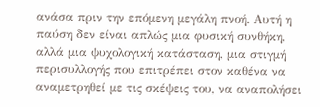ανάσα πριν την επόμενη μεγάλη πνοή. Αυτή η παύση δεν είναι απλώς μια φυσική συνθήκη, αλλά μια ψυχολογική κατάσταση, μια στιγμή περισυλλογής που επιτρέπει στον καθένα να αναμετρηθεί με τις σκέψεις του, να αναπολήσει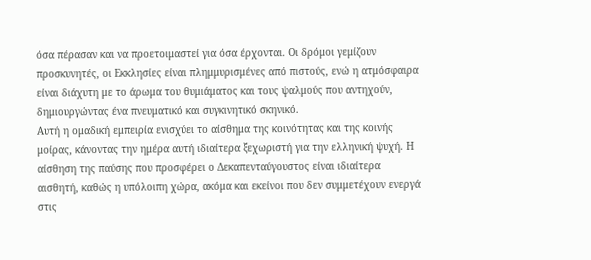όσα πέρασαν και να προετοιμαστεί για όσα έρχονται. Οι δρόμοι γεμίζουν προσκυνητές, οι Εκκλησίες είναι πλημμυρισμένες από πιστούς, ενώ η ατμόσφαιρα είναι διάχυτη με το άρωμα του θυμιάματος και τους ψαλμούς που αντηχούν, δημιουργώντας ένα πνευματικό και συγκινητικό σκηνικό.
Αυτή η ομαδική εμπειρία ενισχύει το αίσθημα της κοινότητας και της κοινής μοίρας, κάνοντας την ημέρα αυτή ιδιαίτερα ξεχωριστή για την ελληνική ψυχή. Η αίσθηση της παύσης που προσφέρει ο Δεκαπενταύγουστος είναι ιδιαίτερα αισθητή, καθώς η υπόλοιπη χώρα, ακόμα και εκείνοι που δεν συμμετέχουν ενεργά στις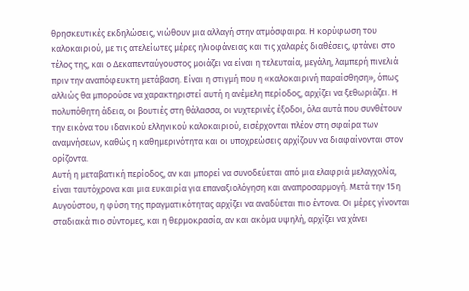θρησκευτικές εκδηλώσεις, νιώθουν μια αλλαγή στην ατμόσφαιρα. Η κορύφωση του καλοκαιριού, με τις ατελείωτες μέρες ηλιοφάνειας και τις χαλαρές διαθέσεις, φτάνει στο τέλος της, και ο Δεκαπενταύγουστος μοιάζει να είναι η τελευταία, μεγάλη, λαμπερή πινελιά πριν την αναπόφευκτη μετάβαση. Είναι η στιγμή που η «καλοκαιρινή παραίσθηση», όπως αλλιώς θα μπορούσε να χαρακτηριστεί αυτή η ανέμελη περίοδος, αρχίζει να ξεθωριάζει. Η πολυπόθητη άδεια, οι βουτιές στη θάλασσα, οι νυχτερινές έξοδοι, όλα αυτά που συνθέτουν την εικόνα του ιδανικού ελληνικού καλοκαιριού, εισέρχονται πλέον στη σφαίρα των αναμνήσεων, καθώς η καθημερινότητα και οι υποχρεώσεις αρχίζουν να διαφαίνονται στον ορίζοντα.
Αυτή η μεταβατική περίοδος, αν και μπορεί να συνοδεύεται από μια ελαφριά μελαγχολία, είναι ταυτόχρονα και μια ευκαιρία για επαναξιολόγηση και αναπροσαρμογή. Μετά την 15η Αυγούστου, η φύση της πραγματικότητας αρχίζει να αναδύεται πιο έντονα. Οι μέρες γίνονται σταδιακά πιο σύντομες, και η θερμοκρασία, αν και ακόμα υψηλή, αρχίζει να χάνει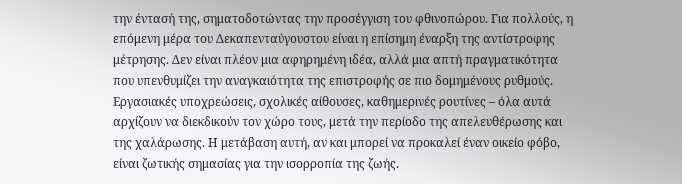την έντασή της, σηματοδοτώντας την προσέγγιση του φθινοπώρου. Για πολλούς, η επόμενη μέρα του Δεκαπενταύγουστου είναι η επίσημη έναρξη της αντίστροφης μέτρησης. Δεν είναι πλέον μια αφηρημένη ιδέα, αλλά μια απτή πραγματικότητα που υπενθυμίζει την αναγκαιότητα της επιστροφής σε πιο δομημένους ρυθμούς. Εργασιακές υποχρεώσεις, σχολικές αίθουσες, καθημερινές ρουτίνες – όλα αυτά αρχίζουν να διεκδικούν τον χώρο τους, μετά την περίοδο της απελευθέρωσης και της χαλάρωσης. Η μετάβαση αυτή, αν και μπορεί να προκαλεί έναν οικείο φόβο, είναι ζωτικής σημασίας για την ισορροπία της ζωής.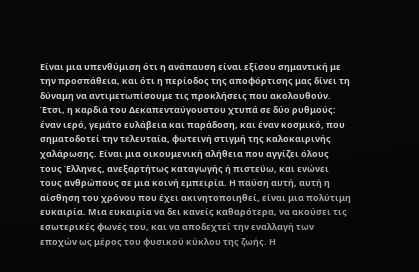Είναι μια υπενθύμιση ότι η ανάπαυση είναι εξίσου σημαντική με την προσπάθεια, και ότι η περίοδος της αποφόρτισης μας δίνει τη δύναμη να αντιμετωπίσουμε τις προκλήσεις που ακολουθούν. Έτσι, η καρδιά του Δεκαπενταύγουστου χτυπά σε δύο ρυθμούς: έναν ιερό, γεμάτο ευλάβεια και παράδοση, και έναν κοσμικό, που σηματοδοτεί την τελευταία, φωτεινή στιγμή της καλοκαιρινής χαλάρωσης. Είναι μια οικουμενική αλήθεια που αγγίζει όλους τους Έλληνες, ανεξαρτήτως καταγωγής ή πιστεύω, και ενώνει τους ανθρώπους σε μια κοινή εμπειρία. Η παύση αυτή, αυτή η αίσθηση του χρόνου που έχει ακινητοποιηθεί, είναι μια πολύτιμη ευκαιρία. Μια ευκαιρία να δει κανείς καθαρότερα, να ακούσει τις εσωτερικές φωνές του, και να αποδεχτεί την εναλλαγή των εποχών ως μέρος του φυσικού κύκλου της ζωής. Η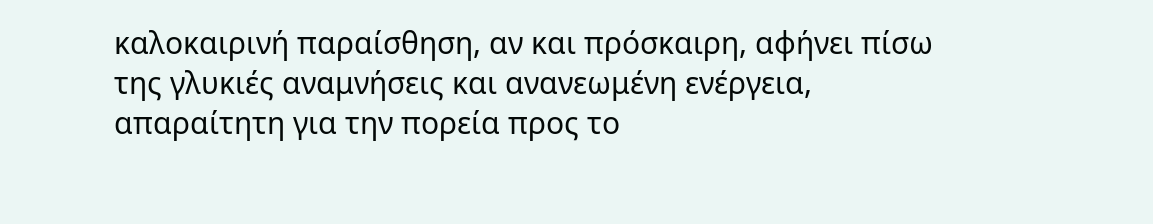καλοκαιρινή παραίσθηση, αν και πρόσκαιρη, αφήνει πίσω της γλυκιές αναμνήσεις και ανανεωμένη ενέργεια, απαραίτητη για την πορεία προς το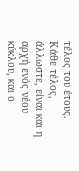τέλος του έτους.
Κάθε τέλος, άλλωστε, είναι και η αρχή ενός νέου κύκλου, και ο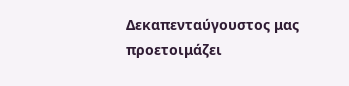Δεκαπενταύγουστος μας προετοιμάζει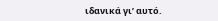ιδανικά γι’ αυτό.